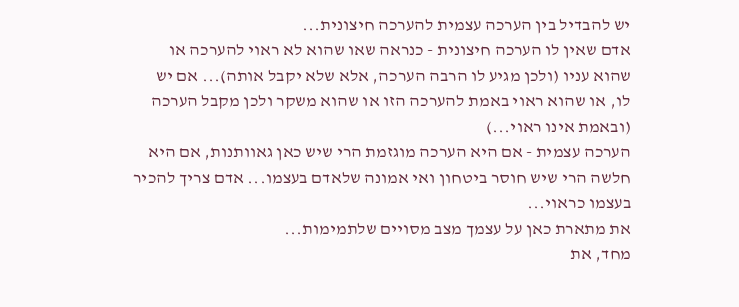יש להבדיל בין הערכה עצמית להערכה חיצונית...
אדם שאין לו הערכה חיצונית - כנראה שאו שהוא לא ראוי להערכה או שהוא עניו (ולכן מגיע לו הרבה הערכה, אלא שלא יקבל אותה)... אם יש לו, או שהוא ראוי באמת להערכה הזו או שהוא משקר ולכן מקבל הערכה (ובאמת אינו ראוי...)
הערכה עצמית - אם היא הערכה מוגזמת הרי שיש כאן גאוותנות, אם היא חלשה הרי שיש חוסר ביטחון ואי אמונה שלאדם בעצמו... אדם צריך להכיר בעצמו כראוי...
את מתארת כאן על עצמך מצב מסויים שלתמימות...
מחד, את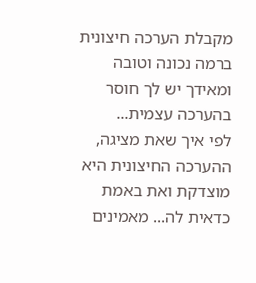מקבלת הערכה חיצונית ברמה נכונה וטובה ומאידך יש לך חוסר בהערכה עצמית...
לפי איך שאת מציגה, ההערכה החיצונית היא מוצדקת ואת באמת כדאית לה... מאמינים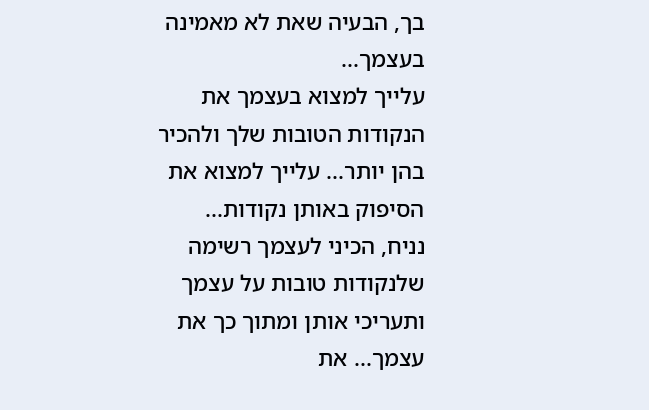בך, הבעיה שאת לא מאמינה בעצמך...
עלייך למצוא בעצמך את הנקודות הטובות שלך ולהכיר בהן יותר... עלייך למצוא את הסיפוק באותן נקודות...
נניח, הכיני לעצמך רשימה שלנקודות טובות על עצמך ותעריכי אותן ומתוך כך את עצמך... את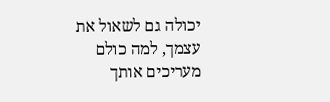יכולה גם לשאול את עצמך, למה כולם מעריכים אותך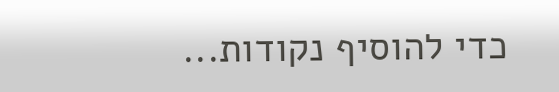כדי להוסיף נקודות...